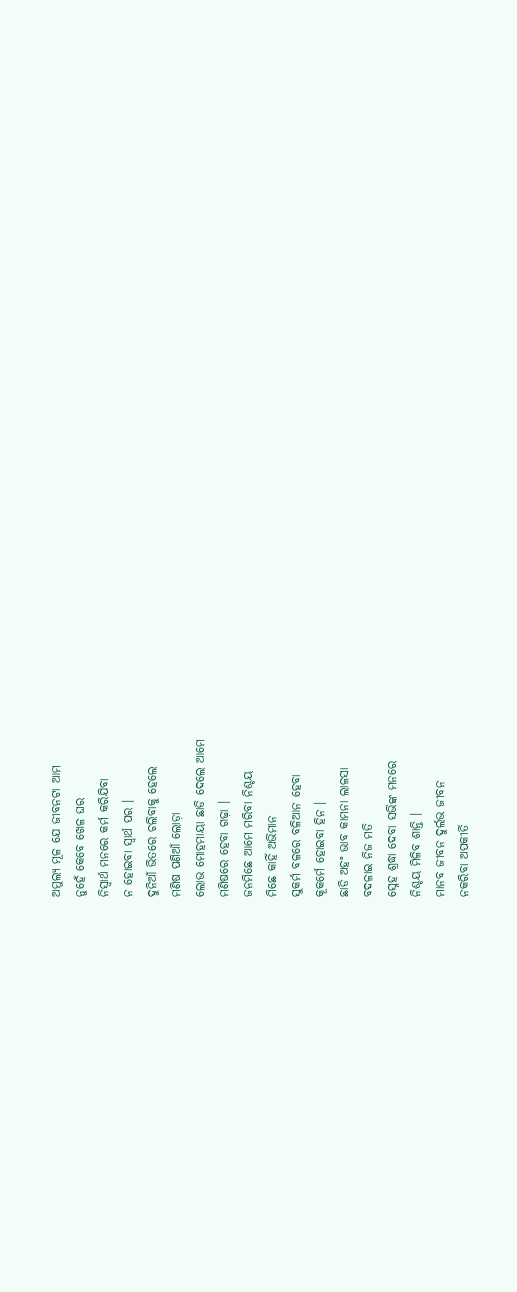ଅମୁଲ୍ୟ ମୂଳ ଯେ ଜୀବନଟା ଆମ
ନୁହେଁ କେବେ ଖେଳ ଘର
ନିସ୍ଵାର୍ଥ ମନରେ କର୍ମ କରିଯିବା
ନ ହୋଇବା ସ୍ୱାର୍ଥ ପର ।
ଦୁନିଆଁ ଭିତରେ ଚଲିବାକୁ ହେଲେ
ମଣିଷ ପଣିଆଁ ଲୋଡ଼ା
ଲୋଭ ମୋହମାୟା ଛାଡି ଦେଲେ ଆମେ
ମଣିଷରେ ହେବା ଗଢ଼ା ।
ଜନମିଛେ ଆମେ ମରିବା ନିଶ୍ଚୟ
ମିଛେ କାହିଁ ଅଭିମାନ
ସୁକର୍ମ ବଳରେ ବଳିଆନ ହେବା
କୂକର୍ମେ ହୋଇବା ହିନ ।
ଛାଡି ଅହଂ ଭାବ କାମନା ଲାଳସା
ବଦଳାଇ ନିଜ ମତି
ସ୍ନେହ ଶ୍ରଦ୍ଧା ଦେବା ସଭିଙ୍କ ମନରେ
ନିଶ୍ଚୟ ମିଳିବ ଶାନ୍ତି ।
ମାନବ ଜୀବନ ଦୁର୍ଲଭ ଜୀବନ
ନକରିବା ଅପକୀର୍ତି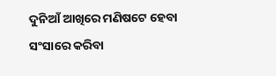ଦୁନିଆଁ ଆଖିରେ ମଣିଷଟେ ହେବା
ସଂସାରେ କରିବା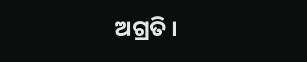ଅଗ୍ରତି ।